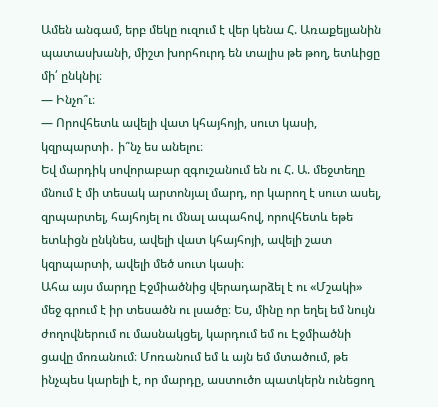Ամեն անգամ, երբ մեկը ուզում է վեր կենա Հ. Առաքելյանին պատասխանի, միշտ խորհուրդ են տալիս թե թող, ետևիցը մի՛ ընկնիլ։
— Ինչո՞ւ։
— Որովհետև ավելի վատ կհայհոյի, սուտ կասի, կզրպարտի․ ի՞նչ ես անելու։
Եվ մարդիկ սովորաբար զգուշանում են ու Հ. Ա. մեջտեղը մնում է մի տեսակ արտոնյալ մարդ, որ կարող է սուտ ասել, զրպարտել, հայհոյել ու մնալ ապահով, որովհետև եթե ետևիցն ընկնես, ավելի վատ կհայհոյի, ավելի շատ կզրպարտի, ավելի մեծ սուտ կասի։
Ահա այս մարդը Էջմիածնից վերադարձել է ու «Մշակի» մեջ գրում է իր տեսածն ու լսածը։ Ես, մինը որ եղել եմ նույն ժողովներում ու մասնակցել, կարդում եմ ու Էջմիածնի ցավը մոռանում։ Մոռանում եմ և այն եմ մտածում, թե ինչպես կարելի է, որ մարդը, աստուծո պատկերն ունեցող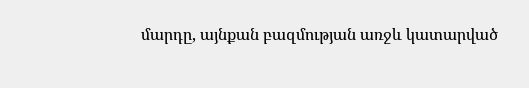մարդը, այնքան բազմության առջև կատարված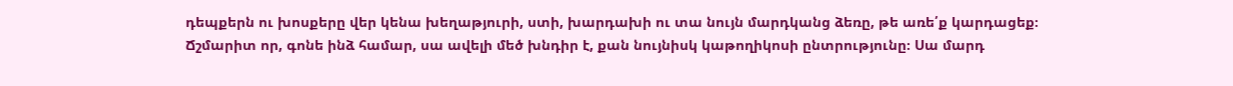դեպքերն ու խոսքերը վեր կենա խեղաթյուրի, ստի, խարդախի ու տա նույն մարդկանց ձեռը, թե առե՛ք կարդացեք։
Ճշմարիտ որ, գոնե ինձ համար, սա ավելի մեծ խնդիր է, քան նույնիսկ կաթողիկոսի ընտրությունը։ Սա մարդ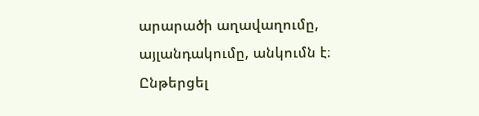արարածի աղավաղումը, այլանդակումը, անկումն է։
Ընթերցել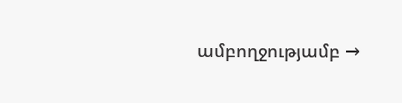ամբողջությամբ →